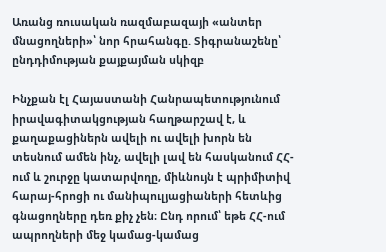Առանց ռուսական ռազմաբազայի «անտեր մնացողների»՝ նոր հրահանգը. Տիգրանաշենը՝ ընդդիմության քայքայման սկիզբ

Ինչքան էլ Հայաստանի Հանրապետությունում իրավագիտակցության հաղթարշավ է, և քաղաքացիներն ավելի ու ավելի խորն են տեսնում ամեն ինչ, ավելի լավ են հասկանում ՀՀ-ում և շուրջը կատարվողը, միևնույն է պրիմիտիվ հարայ-հրոցի ու մանիպուլյացիաների հետևից գնացողները դեռ քիչ չեն։ Ընդ որում՝ եթե ՀՀ-ում ապրողների մեջ կամաց-կամաց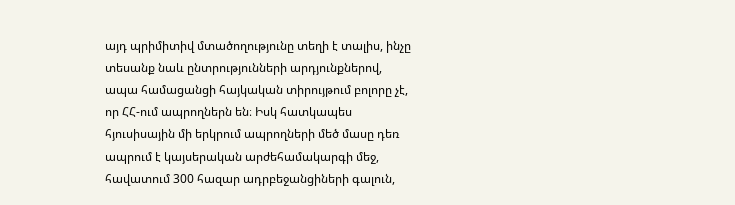այդ պրիմիտիվ մտածողությունը տեղի է տալիս, ինչը տեսանք նաև ընտրությունների արդյունքներով, ապա համացանցի հայկական տիրույթում բոլորը չէ, որ ՀՀ-ում ապրողներն են։ Իսկ հատկապես հյուսիսային մի երկրում ապրողների մեծ մասը դեռ ապրում է կայսերական արժեհամակարգի մեջ, հավատում 300 հազար ադրբեջանցիների գալուն,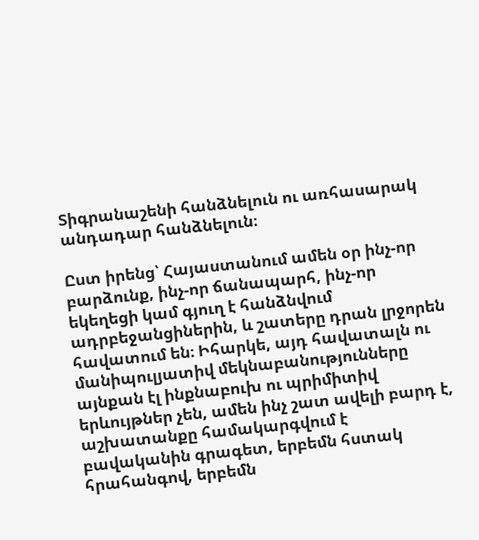Տիգրանաշենի հանձնելուն ու առհասարակ անդադար հանձնելուն։

Ըստ իրենց՝ Հայաստանում ամեն օր ինչ-որ բարձունք, ինչ-որ ճանապարհ, ինչ-որ եկեղեցի կամ գյուղ է հանձնվում ադրբեջանցիներին, և շատերը դրան լրջորեն հավատում են։ Իհարկե, այդ հավատալն ու մանիպուլյատիվ մեկնաբանությունները այնքան էլ ինքնաբուխ ու պրիմիտիվ երևույթներ չեն, ամեն ինչ շատ ավելի բարդ է, աշխատանքը համակարգվում է բավականին գրագետ, երբեմն հստակ հրահանգով, երբեմն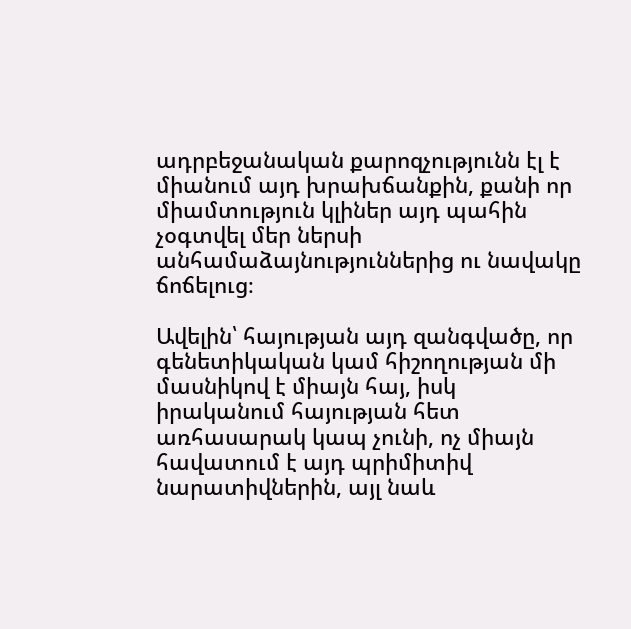ադրբեջանական քարոզչությունն էլ է միանում այդ խրախճանքին, քանի որ միամտություն կլիներ այդ պահին չօգտվել մեր ներսի անհամաձայնություններից ու նավակը ճոճելուց։

Ավելին՝ հայության այդ զանգվածը, որ գենետիկական կամ հիշողության մի մասնիկով է միայն հայ, իսկ իրականում հայության հետ առհասարակ կապ չունի, ոչ միայն հավատում է այդ պրիմիտիվ նարատիվներին, այլ նաև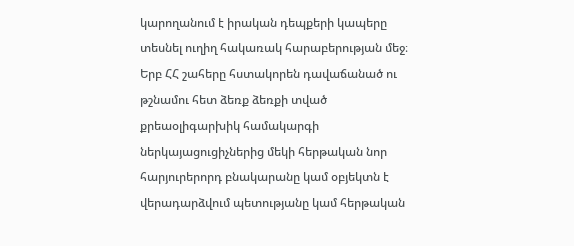կարողանում է իրական դեպքերի կապերը տեսնել ուղիղ հակառակ հարաբերության մեջ։ Երբ ՀՀ շահերը հստակորեն դավաճանած ու թշնամու հետ ձեռք ձեռքի տված քրեաօլիգարխիկ համակարգի ներկայացուցիչներից մեկի հերթական նոր հարյուրերորդ բնակարանը կամ օբյեկտն է վերադարձվում պետությանը կամ հերթական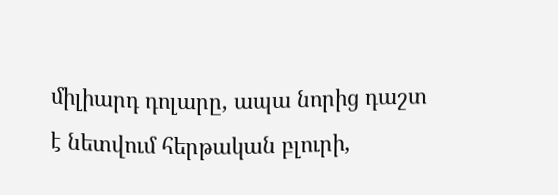միլիարդ դոլարը, ապա նորից դաշտ է նետվում հերթական բլուրի,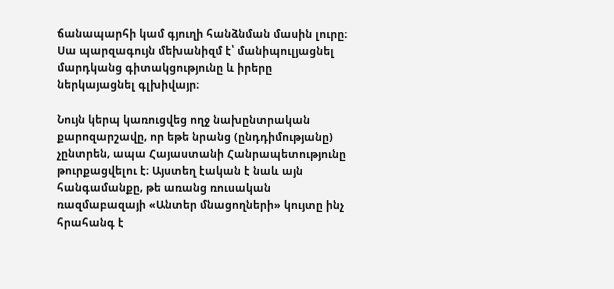ճանապարհի կամ գյուղի հանձնման մասին լուրը։ Սա պարզագույն մեխանիզմ է՝ մանիպուլյացնել մարդկանց գիտակցությունը և իրերը ներկայացնել գլխիվայր։

Նույն կերպ կառուցվեց ողջ նախընտրական քարոզարշավը, որ եթե նրանց (ընդդիմությանը) չընտրեն, ապա Հայաստանի Հանրապետությունը թուրքացվելու է։ Այստեղ էական է նաև այն հանգամանքը, թե առանց ռուսական ռազմաբազայի «Անտեր մնացողների» կույտը ինչ հրահանգ է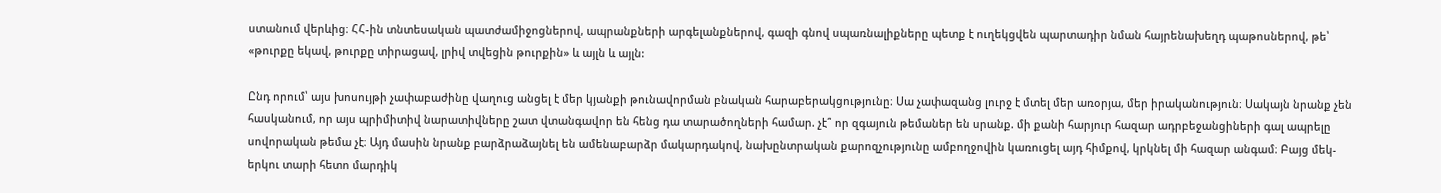ստանում վերևից։ ՀՀ-ին տնտեսական պատժամիջոցներով, ապրանքների արգելանքներով, գազի գնով սպառնալիքները պետք է ուղեկցվեն պարտադիր նման հայրենախեղդ պաթոսներով, թե՝ «թուրքը եկավ, թուրքը տիրացավ, լրիվ տվեցին թուրքին» և այլն և այլն:

Ընդ որում՝ այս խոսույթի չափաբաժինը վաղուց անցել է մեր կյանքի թունավորման բնական հարաբերակցությունը։ Սա չափազանց լուրջ է մտել մեր առօրյա, մեր իրականություն։ Սակայն նրանք չեն հասկանում, որ այս պրիմիտիվ նարատիվները շատ վտանգավոր են հենց դա տարածողների համար. չէ՞ որ զգայուն թեմաներ են սրանք. մի քանի հարյուր հազար ադրբեջանցիների գալ ապրելը սովորական թեմա չէ։ Այդ մասին նրանք բարձրաձայնել են ամենաբարձր մակարդակով, նախընտրական քարոզչությունը ամբողջովին կառուցել այդ հիմքով, կրկնել մի հազար անգամ։ Բայց մեկ-երկու տարի հետո մարդիկ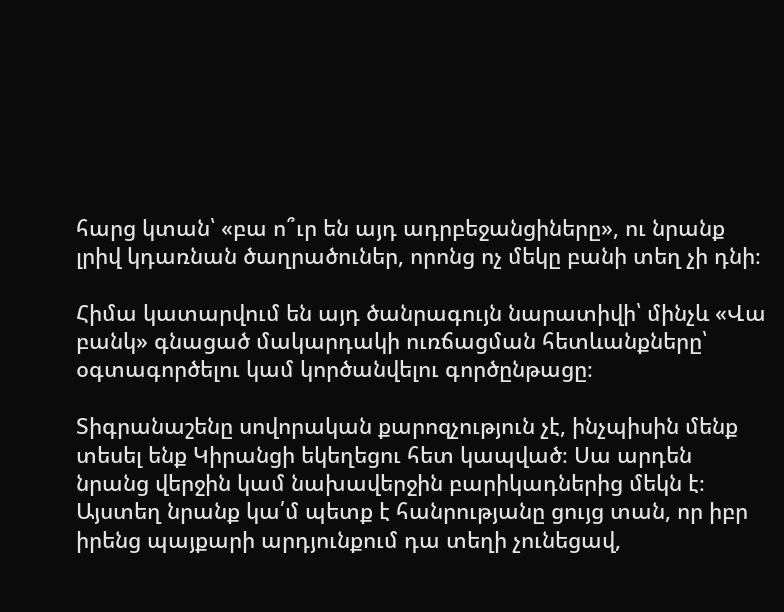հարց կտան՝ «բա ո՞ւր են այդ ադրբեջանցիները», ու նրանք լրիվ կդառնան ծաղրածուներ, որոնց ոչ մեկը բանի տեղ չի դնի։

Հիմա կատարվում են այդ ծանրագույն նարատիվի՝ մինչև «Վա բանկ» գնացած մակարդակի ուռճացման հետևանքները՝ օգտագործելու կամ կործանվելու գործընթացը։

Տիգրանաշենը սովորական քարոզչություն չէ, ինչպիսին մենք տեսել ենք Կիրանցի եկեղեցու հետ կապված։ Սա արդեն նրանց վերջին կամ նախավերջին բարիկադներից մեկն է։ Այստեղ նրանք կա՛մ պետք է հանրությանը ցույց տան, որ իբր իրենց պայքարի արդյունքում դա տեղի չունեցավ,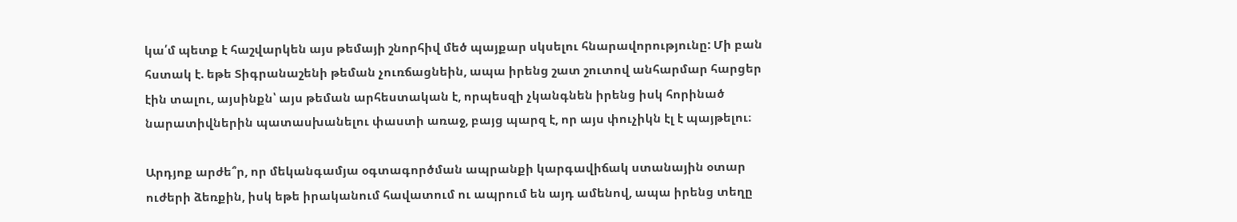կա՛մ պետք է հաշվարկեն այս թեմայի շնորհիվ մեծ պայքար սկսելու հնարավորությունը: Մի բան հստակ է. եթե Տիգրանաշենի թեման չուռճացնեին, ապա իրենց շատ շուտով անհարմար հարցեր էին տալու, այսինքն՝ այս թեման արհեստական է, որպեսզի չկանգնեն իրենց իսկ հորինած նարատիվներին պատասխանելու փաստի առաջ, բայց պարզ է, որ այս փուչիկն էլ է պայթելու։

Արդյոք արժե՞ր, որ մեկանգամյա օգտագործման ապրանքի կարգավիճակ ստանային օտար ուժերի ձեռքին, իսկ եթե իրականում հավատում ու ապրում են այդ ամենով, ապա իրենց տեղը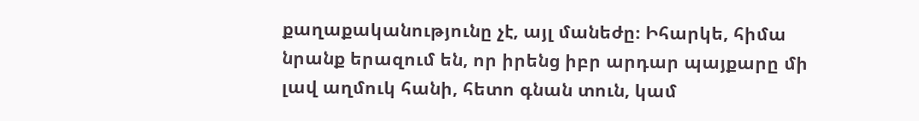քաղաքականությունը չէ, այլ մանեժը։ Իհարկե, հիմա նրանք երազում են, որ իրենց իբր արդար պայքարը մի լավ աղմուկ հանի, հետո գնան տուն, կամ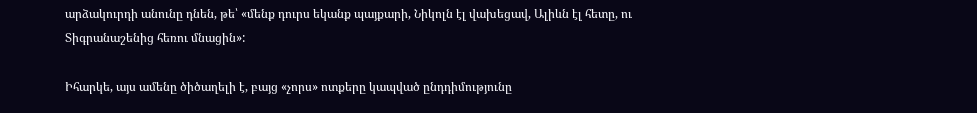արձակուրդի անունը դնեն, թե՝ «մենք դուրս եկանք պայքարի, Նիկոլն էլ վախեցավ, Ալիևն էլ հետը, ու Տիգրանաշենից հեռու մնացին»:

Իհարկե, այս ամենը ծիծաղելի է, բայց «չորս» ոտքերը կապված ընդդիմությունը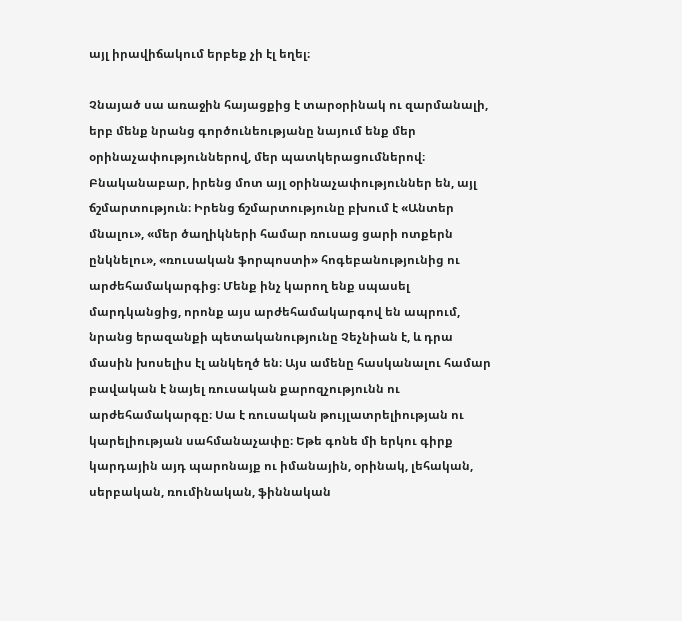այլ իրավիճակում երբեք չի էլ եղել։

Չնայած սա առաջին հայացքից է տարօրինակ ու զարմանալի, երբ մենք նրանց գործունեությանը նայում ենք մեր օրինաչափություններով, մեր պատկերացումներով։ Բնականաբար, իրենց մոտ այլ օրինաչափություններ են, այլ ճշմարտություն։ Իրենց ճշմարտությունը բխում է «Անտեր մնալու», «մեր ծաղիկների համար ռուսաց ցարի ոտքերն ընկնելու», «ռուսական ֆորպոստի» հոգեբանությունից ու արժեհամակարգից։ Մենք ինչ կարող ենք սպասել մարդկանցից, որոնք այս արժեհամակարգով են ապրում, նրանց երազանքի պետականությունը Չեչնիան է, և դրա մասին խոսելիս էլ անկեղծ են։ Այս ամենը հասկանալու համար բավական է նայել ռուսական քարոզչությունն ու արժեհամակարգը։ Սա է ռուսական թույլատրելիության ու կարելիության սահմանաչափը։ Եթե գոնե մի երկու գիրք կարդային այդ պարոնայք ու իմանային, օրինակ, լեհական, սերբական, ռումինական, ֆիննական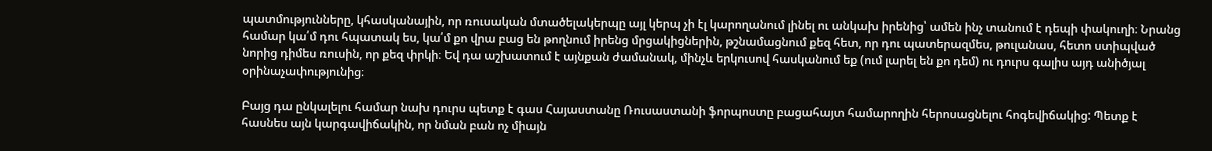պատմությունները, կհասկանային, որ ռուսական մտածելակերպը այլ կերպ չի էլ կարողանում լինել ու անկախ իրենից՝ ամեն ինչ տանում է դեպի փակուղի։ Նրանց համար կա՛մ դու հպատակ ես, կա՛մ քո վրա բաց են թողնում իրենց մրցակիցներին, թշնամացնում քեզ հետ, որ դու պատերազմես, թուլանաս, հետո ստիպված նորից դիմես ռուսին, որ քեզ փրկի։ Եվ դա աշխատում է այնքան ժամանակ, մինչև երկուսով հասկանում եք (ում լարել են քո դեմ) ու դուրս գալիս այդ անիծյալ օրինաչափությունից։

Բայց դա ընկալելու համար նախ դուրս պետք է գաս Հայաստանը Ռուսաստանի ֆորպոստը բացահայտ համարողին հերոսացնելու հոգեվիճակից: Պետք է հասնես այն կարգավիճակին, որ նման բան ոչ միայն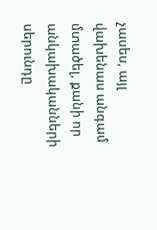չասես, այլ վախենաս անգամ մտածել, քանի որ անկախականների սերունդը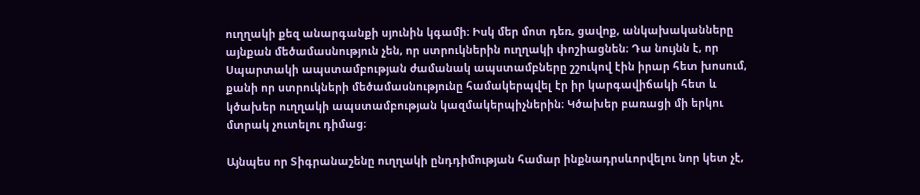ուղղակի քեզ անարգանքի սյունին կգամի։ Իսկ մեր մոտ դեռ, ցավոք, անկախականները այնքան մեծամասնություն չեն, որ ստրուկներին ուղղակի փոշիացնեն։ Դա նույնն է, որ Սպարտակի ապստամբության ժամանակ ապստամբները շշուկով էին իրար հետ խոսում, քանի որ ստրուկների մեծամասնությունը համակերպվել էր իր կարգավիճակի հետ և կծախեր ուղղակի ապստամբության կազմակերպիչներին։ Կծախեր բառացի մի երկու մտրակ չուտելու դիմաց։

Այնպես որ Տիգրանաշենը ուղղակի ընդդիմության համար ինքնադրսևորվելու նոր կետ չէ,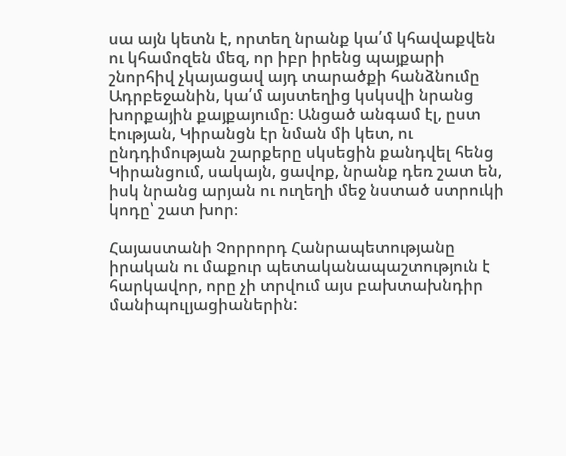սա այն կետն է, որտեղ նրանք կա՛մ կհավաքվեն ու կհամոզեն մեզ, որ իբր իրենց պայքարի շնորհիվ չկայացավ այդ տարածքի հանձնումը Ադրբեջանին, կա՛մ այստեղից կսկսվի նրանց խորքային քայքայումը։ Անցած անգամ էլ, ըստ էության, Կիրանցն էր նման մի կետ, ու ընդդիմության շարքերը սկսեցին քանդվել հենց Կիրանցում, սակայն, ցավոք, նրանք դեռ շատ են, իսկ նրանց արյան ու ուղեղի մեջ նստած ստրուկի կոդը՝ շատ խոր։

Հայաստանի Չորրորդ Հանրապետությանը իրական ու մաքուր պետականապաշտություն է հարկավոր, որը չի տրվում այս բախտախնդիր մանիպուլյացիաներին: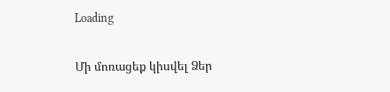Loading

Մի մոռացեք կիսվել Ձեր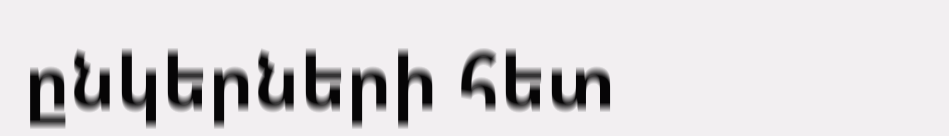ընկերների հետ